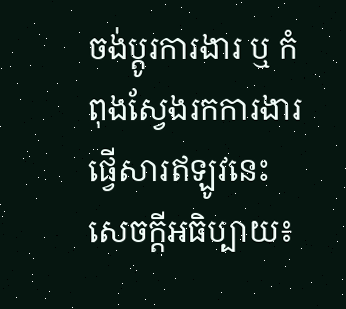ចង់ប្តូរការងារ ឬ កំពុងស្វែងរកការងារ ផ្វើសារឥឡូវនេះ
សេចក្តីអធិប្បាយ៖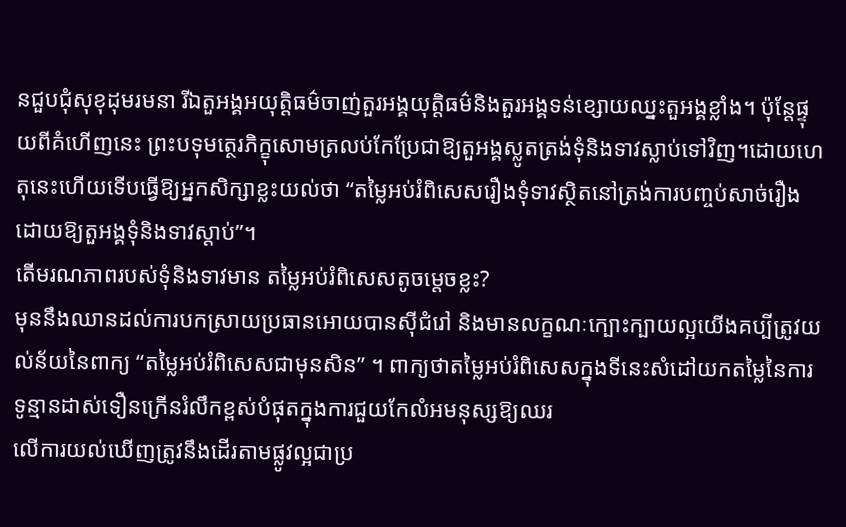នជួបជុំសុខុដុមរមនា រីឯតួអង្គអយុត្តិធម៌ចាញ់តួរអង្គយុត្តិធម៌និងតួរអង្គទន់ខ្សោយឈ្នះតួអង្គខ្លាំង។ ប៉ុន្តែផ្ទុយពីគំហើញនេះ ព្រះបទុមត្ថេរភិក្ខុសោមត្រលប់កែប្រែជាឱ្យតួអង្គស្លូតត្រង់ទុំនិងទាវស្លាប់ទៅវិញ។ដោយហេតុនេះហើយទើបធ្វើឱ្យអ្នកសិក្សាខ្លះយល់ថា “តម្លៃអប់រំពិសេសរឿងទុំទាវស្ថិតនៅត្រង់ការបញ្ចប់សាច់រឿងដោយឱ្យតួអង្គទុំនិងទាវស្តាប់”។
តើមរណភាពរបស់ទុំនិងទាវមាន តម្លៃអប់រំពិសេសតូចម្តេចខ្លះ?
មុននឹងឈានដល់ការបកស្រាយប្រធានអោយបានស៊ីជំរៅ និងមានលក្ខណៈក្បោះក្បាយល្អយើងគប្បីត្រូវយល់ន័យនៃពាក្យ “តម្លៃអប់រំពិសេសជាមុនសិន” ។ ពាក្យថាតម្លៃអប់រំពិសេសក្នុងទីនេះសំដៅយកតម្លៃនៃការទូន្មានដាស់ទឿនក្រើនរំលឹកខ្ពស់បំផុតក្នុងការជួយកែលំអមនុស្សឱ្យឈរ
លើការយល់ឃើញត្រូវនឹងដើរតាមផ្លូវល្អជាប្រ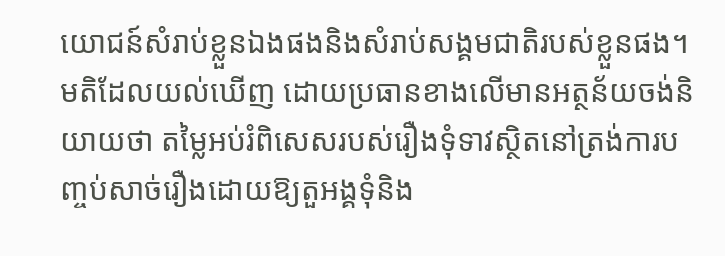យោជន៍សំរាប់ខ្លួនឯងផងនិងសំរាប់សង្គមជាតិរបស់ខ្លួនផង។ មតិដែលយល់ឃើញ ដោយប្រធានខាងលើមានអត្ថន័យចង់និយាយថា តម្លៃអប់រំពិសេសរបស់រឿងទុំទាវស្ថិតនៅត្រង់ការបញ្ចប់សាច់រឿងដោយឱ្យតួអង្គទុំនិង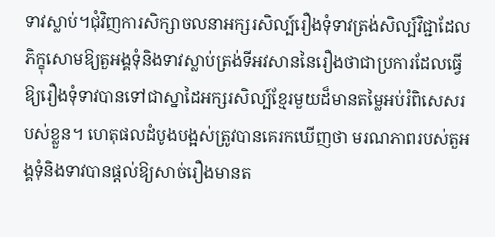ទាវស្លាប់។ជុំវិញការសិក្សាចលនាអក្សរសិល្ប៍រឿងទុំទាវត្រង់សិល្ប៍វិជ្ជាដែលភិក្ខុសោមឱ្យតួអង្គទុំនិងទាវស្លាប់ត្រង់ទីអវសាននៃរឿងថាជាប្រការដែលធ្វើឱ្យរឿងទុំទាវបានទៅជាស្នាដៃអក្សរសិល្ប៍ខ្មែរមួយដ៏មានតម្លៃអប់រំពិសេសរបស់ខ្លួន។ ហេតុផលដំបូងបង្អស់ត្រូវបានគេរកឃើញថា មរណភាពរបស់តួអង្គទុំនិងទាវបានផ្តល់ឱ្យសាច់រឿងមានត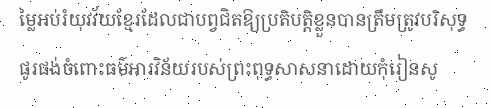ម្លៃអប់រំយុវវ័យខ្មែរដែលជាបព្វជិតឱ្យប្រតិបត្តិខ្លួនបានត្រឹមត្រូវបរិសុទ្ធ ផូរផង់ចំពោះធម៌អារវិន័យរបស់ព្រះពុទ្ធសាសនាដោយកុំរៀនសូ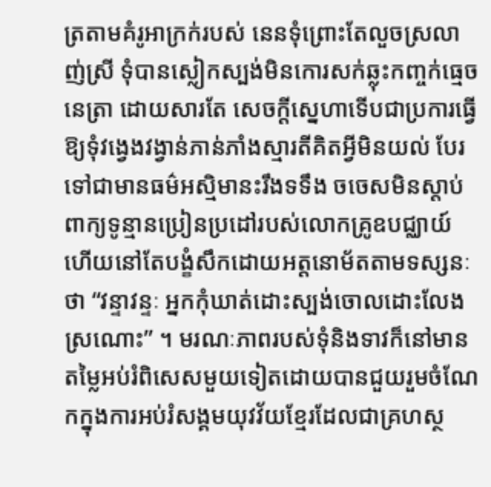ត្រតាមគំរូអាក្រក់របស់ នេនទុំព្រោះតែលួចស្រលាញ់ស្រី ទុំបានស្លៀកស្បង់មិនកោរសក់ឆ្លុះកញ្ចក់ធ្មេចនេត្រា ដោយសារតែ សេចក្តីស្នេហាទើបជាប្រការធ្វើឱ្យទុំវង្វេងវង្វាន់ភាន់ភាំងស្មារតីគិតអ្វីមិនយល់ បែរទៅជាមានធម៌អស្មិមានះរឹងទទឹង ចចេសមិនស្តាប់ពាក្យទូន្មានប្រៀនប្រដៅរបស់លោកគ្រូឧបជ្ឈាយ៍ ហើយនៅតែបង្ខំសឹកដោយអត្តនោម័តតាមទស្សនៈថា “វន្ទាវន្ទៈ អ្នកកុំឃាត់ដោះស្បង់ចោលដោះលែងស្រណោះ” ។ មរណៈភាពរបស់ទុំនិងទាវក៏នៅមានតម្លៃអប់រំពិសេសមួយទៀតដោយបានជួយរួមចំណែកក្នុងការអប់រំសង្គមយុវវ័យខ្មែរដែលជាគ្រហស្ថ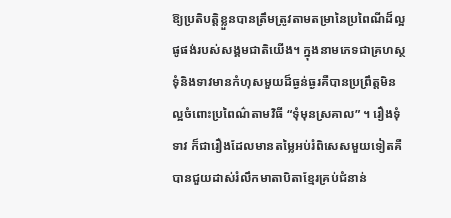ឱ្យប្រតិបត្តិខ្លួនបានត្រឹមត្រូវតាមតម្រានៃប្រពៃណីដ៏ល្អផូផង់របស់សង្គមជាតិយើង។ ក្នុងនាមភេទជាគ្រហស្ថទុំនិងទាវមានកំហុសមួយដ៏ធ្ងន់ធ្ងរគឺបានប្រព្រឹត្តមិនល្អចំពោះប្រពៃណ៌តាមវិធី “ទុំមុនស្រគាល” ។ រឿងទុំទាវ ក៏ជារឿងដែលមានតម្លៃអប់រំពិសេសមួយទៀតគឺបានជួយដាស់រំលឹកមាតាបិតាខ្មែរគ្រប់ជំនាន់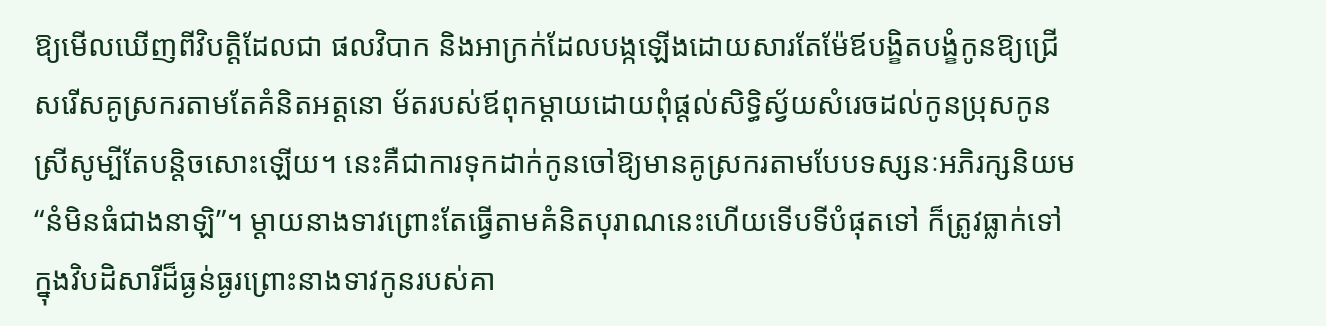ឱ្យមើលឃើញពីវិបត្តិដែលជា ផលវិបាក និងអាក្រក់ដែលបង្កឡើងដោយសារតែម៉ែឪបង្ខិតបង្ខំកូនឱ្យជ្រើសរើសគូស្រករតាមតែគំនិតអត្តនោ ម័តរបស់ឪពុកម្តាយដោយពុំផ្តល់សិទ្ធិស្វ័យសំរេចដល់កូនប្រុសកូនស្រីសូម្បីតែបន្តិចសោះឡើយ។ នេះគឺជាការទុកដាក់កូនចៅឱ្យមានគូស្រករតាមបែបទស្សនៈអភិរក្សនិយម “នំមិនធំជាងនាឡិ”។ ម្តាយនាងទាវព្រោះតែធ្វើតាមគំនិតបុរាណនេះហើយទើបទីបំផុតទៅ ក៏ត្រូវធ្លាក់ទៅក្នុងវិបដិសារីដ៏ធ្ងន់ធ្ងរព្រោះនាងទាវកូនរបស់គា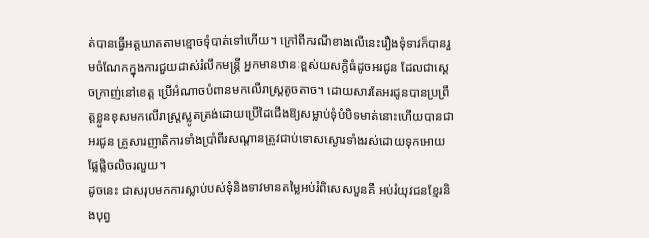ត់បានធ្វើអត្តឃាតតាមខ្មោចទុំបាត់ទៅហើយ។ ក្រៅពីករណីខាងលើនេះរឿងទុំទាវក៏បានរួមចំណែកក្នុងការជួយដាស់រំលឹកមន្ត្រី អ្នកមានឋានៈខ្ពស់យសក្ដិធំដូចអរជូន ដែលជាស្តេចក្រាញ់នៅខេត្ត ប្រើអំណាចបំពានមកលើរាស្ត្រតូចតាច។ ដោយសារតែអរជូនបានប្រព្រឹត្តខ្លួនខុសមកលើរាស្ត្រស្លូតត្រង់ដោយប្រើដៃជើងឱ្យសម្លាប់ទុំបំបិទមាត់នោះហើយបានជាអរជូន គ្រួសារញាតិការទាំងប្រាំពីរសណ្ដានត្រូវជាប់ទោសស្ងោរទាំងរស់ដោយទុកអោយផ្លែផ្លិចលិចរលួយ។
ដូចនេះ ជាសរុបមកការស្លាប់បស់ទុំនិងទាវមានតម្លៃអប់រំពិសេសបួនគឺ អប់រំយុវជនខ្មែរនិងបុព្វ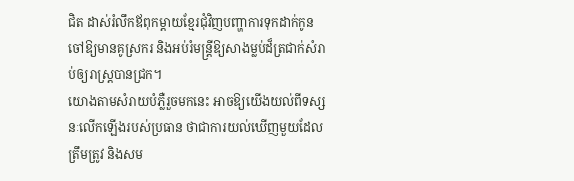ជិត ដាស់រំលឹកឪពុកម្ដាយខ្មែរជុំវិញបញ្ហាការទុកដាក់កូនចៅឱ្យមានគូស្រករ និងអប់រំមន្ត្រីឱ្យសាងម្លប់ដ៏ត្រជាក់សំរាប់ឲ្យរាស្រ្តបានជ្រក។
យោងតាមសំរាយបំភ្លឺរួចមកនេះ អាចឱ្យយើងយល់ពីទស្សនៈលើកឡើងរបស់ប្រធាន ថាជាការយល់ឃើញមួយដែលត្រឹមត្រូវ និងសម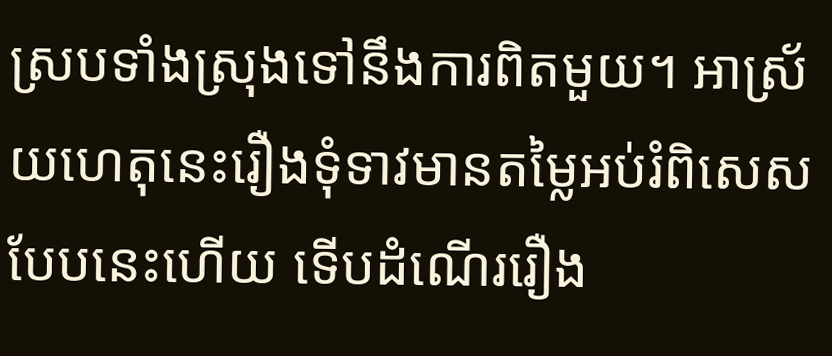ស្របទាំងស្រុងទៅនឹងការពិតមួយ។ អាស្រ័យហេតុនេះរឿងទុំទាវមានតម្លៃអប់រំពិសេសបែបនេះហើយ ទើបដំណើររឿង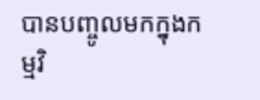បានបញ្ចូលមកក្នុងកម្មវិ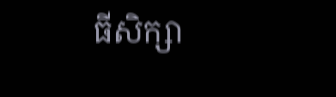ធីសិក្សា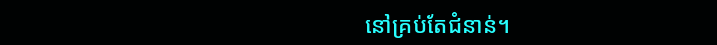នៅគ្រប់តែជំនាន់។